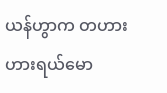ယန်ဟွာက တဟားဟားရယ်မော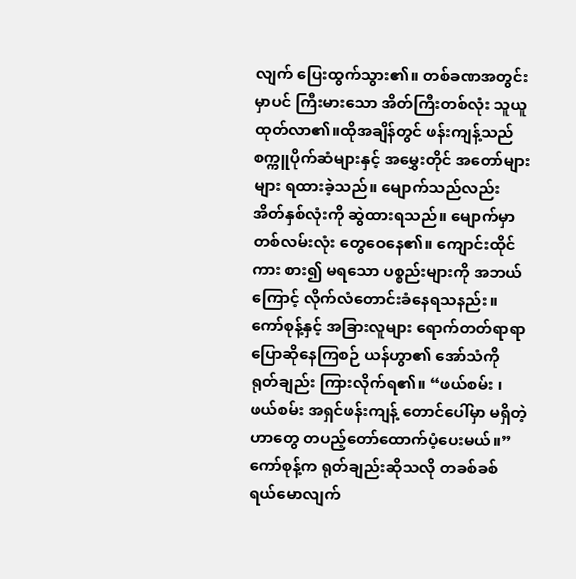လျက် ပြေးထွက်သွား၏။ တစ်ခဏအတွင်းမှာပင် ကြီးမားသော အိတ်ကြီးတစ်လုံး သူယူထုတ်လာ၏။ထိုအချိန်တွင် ဖန်းကျန့်သည် စက္ကူပိုက်ဆံများနှင့် အမွှေးတိုင် အတော်များများ ရထားခဲ့သည်။ မျောက်သည်လည်း အိတ်နှစ်လုံးကို ဆွဲထားရသည်။ မျောက်မှာ တစ်လမ်းလုံး တွေဝေနေ၏။ ကျောင်းထိုင်ကား စား၍ မရသော ပစ္စည်းများကို အဘယ်ကြောင့် လိုက်လံတောင်းခံနေရသနည်း။
ကော်စုန့်နှင့် အခြားလူများ ရောက်တတ်ရာရာပြောဆိုနေကြစဉ် ယန်ဟွာ၏ အော်သံကို ရုတ်ချည်း ကြားလိုက်ရ၏။ “ဖယ်စမ်း ၊ ဖယ်စမ်း အရှင်ဖန်းကျန့် တောင်ပေါ်မှာ မရှိတဲ့ဟာတွေ တပည့်တော်ထောက်ပံ့ပေးမယ်။”
ကော်စုန့်က ရုတ်ချည်းဆိုသလို တခစ်ခစ် ရယ်မောလျက်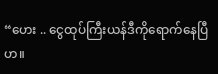“ဟေး .. ငွေထုပ်ကြီးယန်ဒီကိုရောက်နေပြီဟ။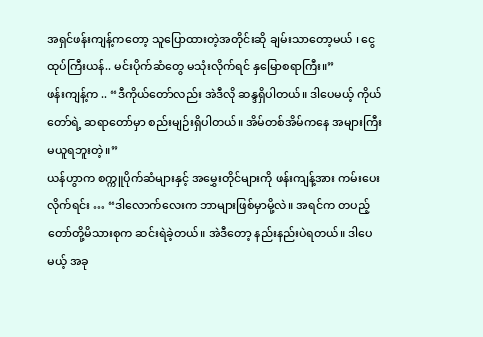အရှင်ဖန်းကျန့်ကတော့ သူပြောထားတဲ့အတိုင်းဆို ချမ်းသာတော့မယ် ၊ ငွေထုပ်ကြီးယန်.. မင်းပိုက်ဆံတွေ မသုံးလိုက်ရင် နှမြောစရာကြီး။”
ဖန်းကျန့်က .. “ဒီကိုယ်တော်လည်း အဲဒီလို ဆန္ဒရှိပါတယ်။ ဒါပေမယ့် ကိုယ်တော်ရဲ့ ဆရာတော်မှာ စည်းမျဉ်းရှိပါတယ်။ အိမ်တစ်အိမ်ကနေ အများကြီး မယူရဘူးတဲ့။”
ယန်ဟွာက စက္ကူပိုက်ဆံများနှင့် အမွှေးတိုင်များကို ဖန်းကျန့်အား ကမ်းပေးလိုက်ရင်း … “ဒါလောက်လေးက ဘာများဖြစ်မှာမို့လဲ။ အရင်က တပည့်တော်တို့မိသားစုက ဆင်းရဲခဲ့တယ်။ အဲဒီတော့ နည်းနည်းပဲရတယ်။ ဒါပေမယ့် အခု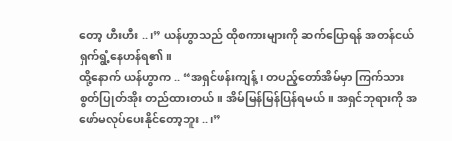တော့ ဟီးဟီး ..၊” ယန်ဟွာသည် ထိုစကားများကို ဆက်ပြောရန် အတန်ငယ် ရှက်ရွံ့နေဟန်ရ၏။
ထို့နောက် ယန်ဟွာက .. “အရှင်ဖန်းကျန့်၊ တပည့်တော်အိမ်မှာ ကြက်သားစွတ်ပြုတ်အိုး တည်ထားတယ်။ အိမ်မြန်မြန်ပြန်ရမယ်။ အရှင်ဘုရားကို အဖော်မလုပ်ပေးနိုင်တော့ဘူး ..၊”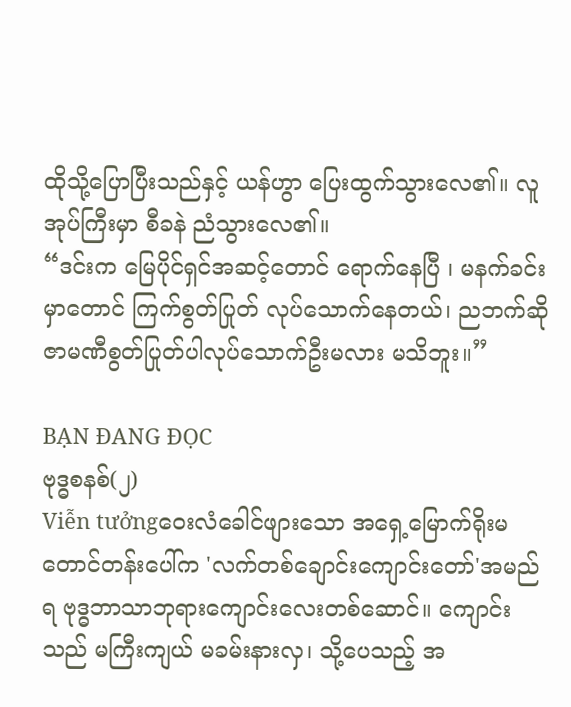ထိုသို့ပြောပြီးသည်နှင့် ယန်ဟွာ ပြေးထွက်သွားလေ၏။ လူအုပ်ကြီးမှာ စီခနဲ ညံသွားလေ၏။
“ဒင်းက မြေပိုင်ရှင်အဆင့်တောင် ရောက်နေပြီ ၊ မနက်ခင်းမှာတောင် ကြက်စွတ်ပြုတ် လုပ်သောက်နေတယ်၊ ညဘက်ဆို ဇာမဏီစွတ်ပြုတ်ပါလုပ်သောက်ဦးမလား မသိဘူး။”

BẠN ĐANG ĐỌC
ဗုဒ္ဓစနစ်(၂)
Viễn tưởngဝေးလံခေါင်ဖျားသော အရှေ့မြောက်ရိုးမတောင်တန်းပေါ်က 'လက်တစ်ချောင်းကျောင်းတော်'အမည်ရ ဗုဒ္ဓဘာသာဘုရားကျောင်းလေးတစ်ဆောင်။ ကျောင်းသည် မကြီးကျယ် မခမ်းနားလှ၊ သို့ပေသည့် အ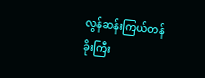လွန်ဆန်းကြယ်တန်ခိုးကြီး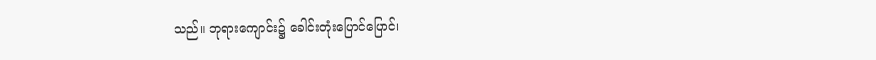သည်။ ဘုရားကျောင်း၌ ခေါင်းတုံးပြောင်ပြောင်၊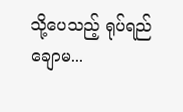သို့ပေသည့် ရုပ်ရည်ချောမ...